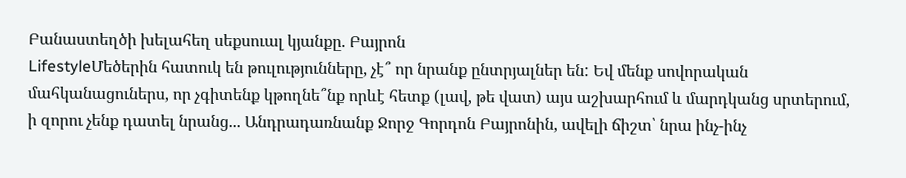Բանաստեղծի խելահեղ սեքսուալ կյանքը. Բայրոն
LifestyleՄեծերին հատուկ են թուլությունները, չէ՞ որ նրանք ընտրյալներ են: Եվ մենք սովորական մահկանացուներս, որ չգիտենք կթողնե՞նք որևէ հետք (լավ, թե վատ) այս աշխարհում և մարդկանց սրտերում, ի զորու չենք դատել նրանց... Անդրադառնանք Ջորջ Գորդոն Բայրոնին, ավելի ճիշտ՝ նրա ինչ-ինչ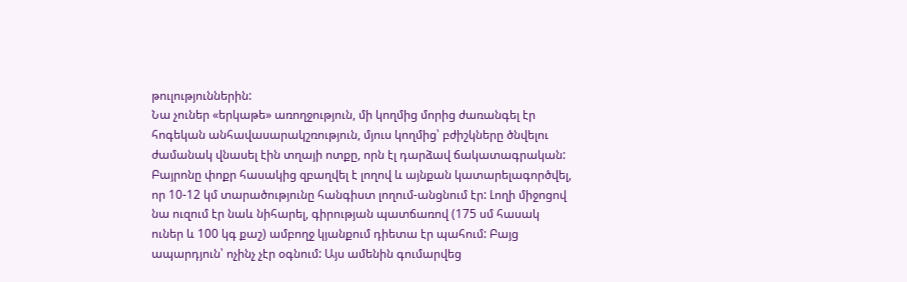թուլություններին:
Նա չուներ «երկաթե» առողջություն, մի կողմից մորից ժառանգել էր հոգեկան անհավասարակշռություն, մյուս կողմից՝ բժիշկները ծնվելու ժամանակ վնասել էին տղայի ոտքը, որն էլ դարձավ ճակատագրական:
Բայրոնը փոքր հասակից զբաղվել է լողով և այնքան կատարելագործվել, որ 10-12 կմ տարածությունը հանգիստ լողում-անցնում էր: Լողի միջոցով նա ուզում էր նաև նիհարել, գիրության պատճառով (175 սմ հասակ ուներ և 100 կգ քաշ) ամբողջ կյանքում դիետա էր պահում: Բայց ապարդյուն՝ ոչինչ չէր օգնում: Այս ամենին գումարվեց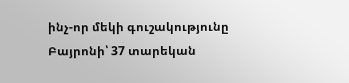ինչ-որ մեկի գուշակությունը Բայրոնի՝ 37 տարեկան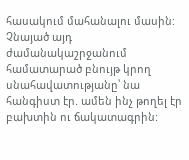հասակում մահանալու մասին: Չնայած այդ ժամանակաշրջանում համատարած բնույթ կրող սնահավատությանը՝ նա հանգիստ էր. ամեն ինչ թողել էր բախտին ու ճակատագրին: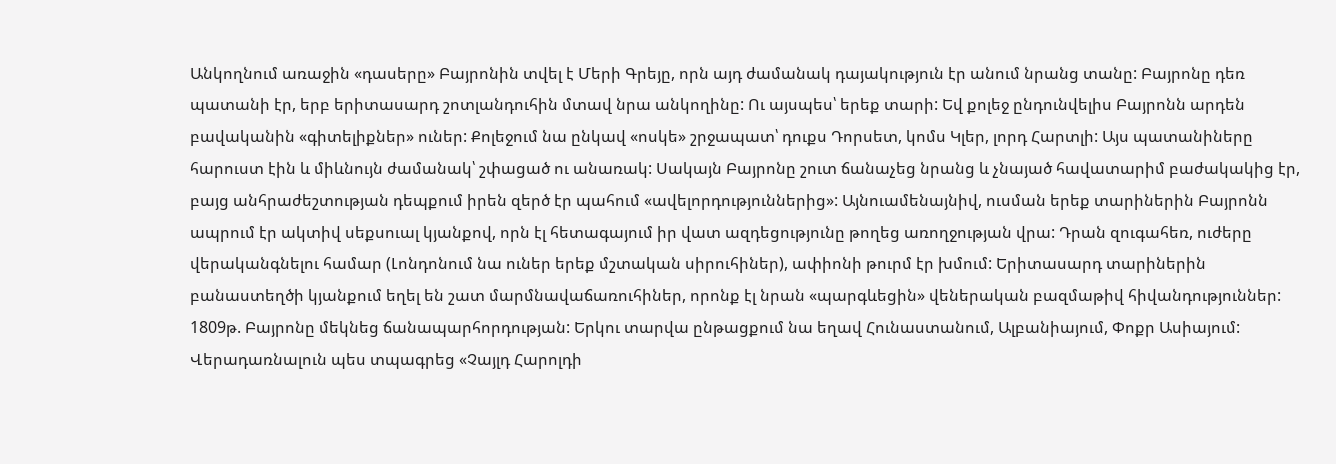Անկողնում առաջին «դասերը» Բայրոնին տվել է Մերի Գրեյը, որն այդ ժամանակ դայակություն էր անում նրանց տանը: Բայրոնը դեռ պատանի էր, երբ երիտասարդ շոտլանդուհին մտավ նրա անկողինը: Ու այսպես՝ երեք տարի: Եվ քոլեջ ընդունվելիս Բայրոնն արդեն բավականին «գիտելիքներ» ուներ: Քոլեջում նա ընկավ «ոսկե» շրջապատ՝ դուքս Դորսետ, կոմս Կլեր, լորդ Հարտլի: Այս պատանիները հարուստ էին և միևնույն ժամանակ՝ շփացած ու անառակ: Սակայն Բայրոնը շուտ ճանաչեց նրանց և չնայած հավատարիմ բաժակակից էր, բայց անհրաժեշտության դեպքում իրեն զերծ էր պահում «ավելորդություններից»: Այնուամենայնիվ, ուսման երեք տարիներին Բայրոնն ապրում էր ակտիվ սեքսուալ կյանքով, որն էլ հետագայում իր վատ ազդեցությունը թողեց առողջության վրա: Դրան զուգահեռ, ուժերը վերականգնելու համար (Լոնդոնում նա ուներ երեք մշտական սիրուհիներ), ափիոնի թուրմ էր խմում: Երիտասարդ տարիներին բանաստեղծի կյանքում եղել են շատ մարմնավաճառուհիներ, որոնք էլ նրան «պարգևեցին» վեներական բազմաթիվ հիվանդություններ:
1809թ. Բայրոնը մեկնեց ճանապարհորդության: Երկու տարվա ընթացքում նա եղավ Հունաստանում, Ալբանիայում, Փոքր Ասիայում: Վերադառնալուն պես տպագրեց «Չայլդ Հարոլդի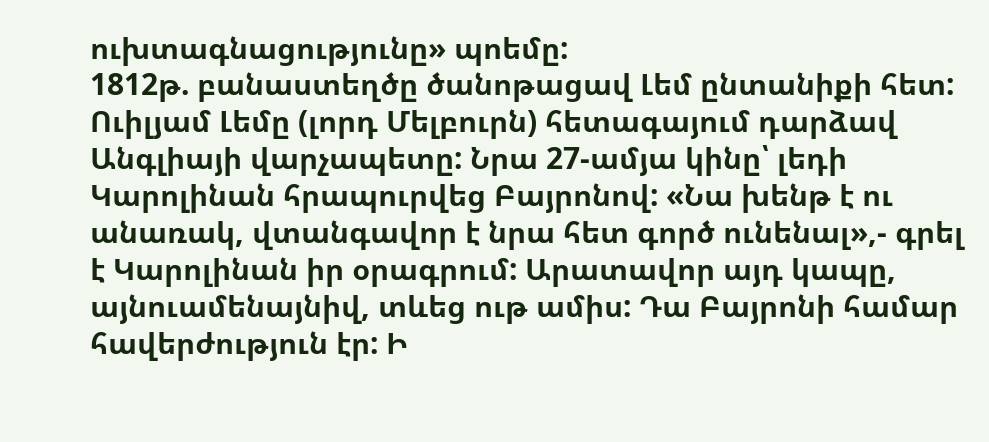ուխտագնացությունը» պոեմը:
1812թ. բանաստեղծը ծանոթացավ Լեմ ընտանիքի հետ: Ուիլյամ Լեմը (լորդ Մելբուրն) հետագայում դարձավ Անգլիայի վարչապետը: Նրա 27-ամյա կինը՝ լեդի Կարոլինան հրապուրվեց Բայրոնով: «Նա խենթ է ու անառակ, վտանգավոր է նրա հետ գործ ունենալ»,- գրել է Կարոլինան իր օրագրում: Արատավոր այդ կապը, այնուամենայնիվ, տևեց ութ ամիս: Դա Բայրոնի համար հավերժություն էր: Ի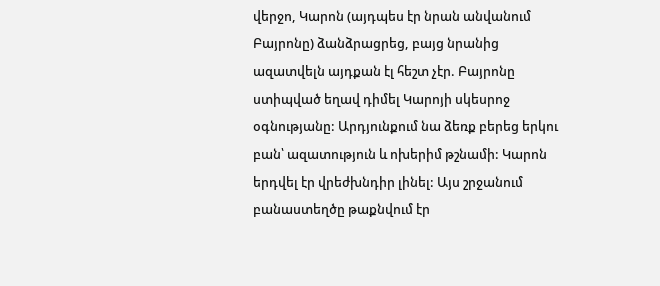վերջո, Կարոն (այդպես էր նրան անվանում Բայրոնը) ձանձրացրեց, բայց նրանից ազատվելն այդքան էլ հեշտ չէր. Բայրոնը ստիպված եղավ դիմել Կարոյի սկեսրոջ օգնությանը: Արդյունքում նա ձեռք բերեց երկու բան՝ ազատություն և ոխերիմ թշնամի: Կարոն երդվել էր վրեժխնդիր լինել: Այս շրջանում բանաստեղծը թաքնվում էր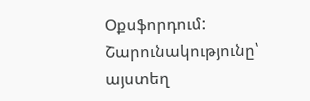Օքսֆորդում:
Շարունակությունը՝ այստեղ